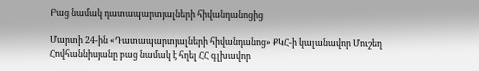Բաց նամակ դատապարտյալների հիվանդանոցից

Մարտի 24-ին «Դատապարտյալների հիվանդանոց» ՔԿՀ-ի կալանավոր Մուշեղ Հովհաննիսյանը բաց նամակ է հղել ՀՀ գլխավոր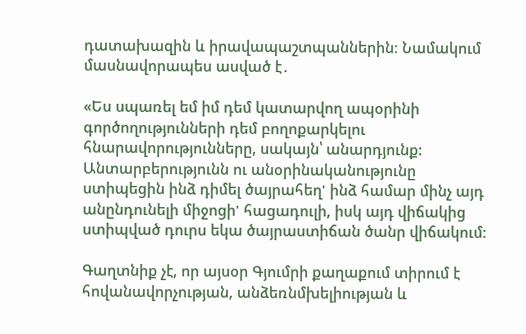դատախազին և իրավապաշտպաններին։ Նամակում մասնավորապես ասված է․

«Ես սպառել եմ իմ դեմ կատարվող ապօրինի գործողությունների դեմ բողոքարկելու հնարավորությունները, սակայն՝ անարդյունք: Անտարբերությունն ու անօրինականությունը ստիպեցին ինձ դիմել ծայրահեղ' ինձ համար մինչ այդ անընդունելի միջոցի' հացադուլի, իսկ այդ վիճակից ստիպված դուրս եկա ծայրաստիճան ծանր վիճակում։

Գաղտնիք չէ, որ այսօր Գյումրի քաղաքում տիրում է հովանավորչության, անձեռնմխելիության և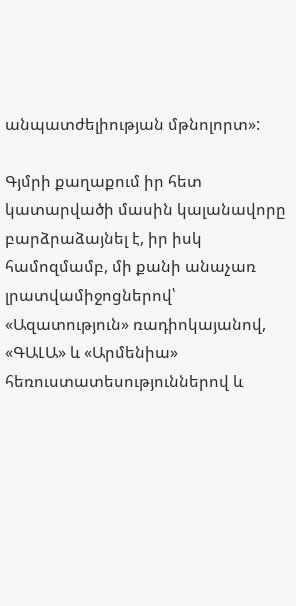անպատժելիության մթնոլորտ»:

Գյմրի քաղաքում իր հետ կատարվածի մասին կալանավորը բարձրաձայնել է, իր իսկ համոզմամբ, մի քանի անաչառ լրատվամիջոցներով՝ «Ազատություն» ռադիոկայանով, «ԳԱԼԱ» և «Արմենիա» հեռուստատեսություններով և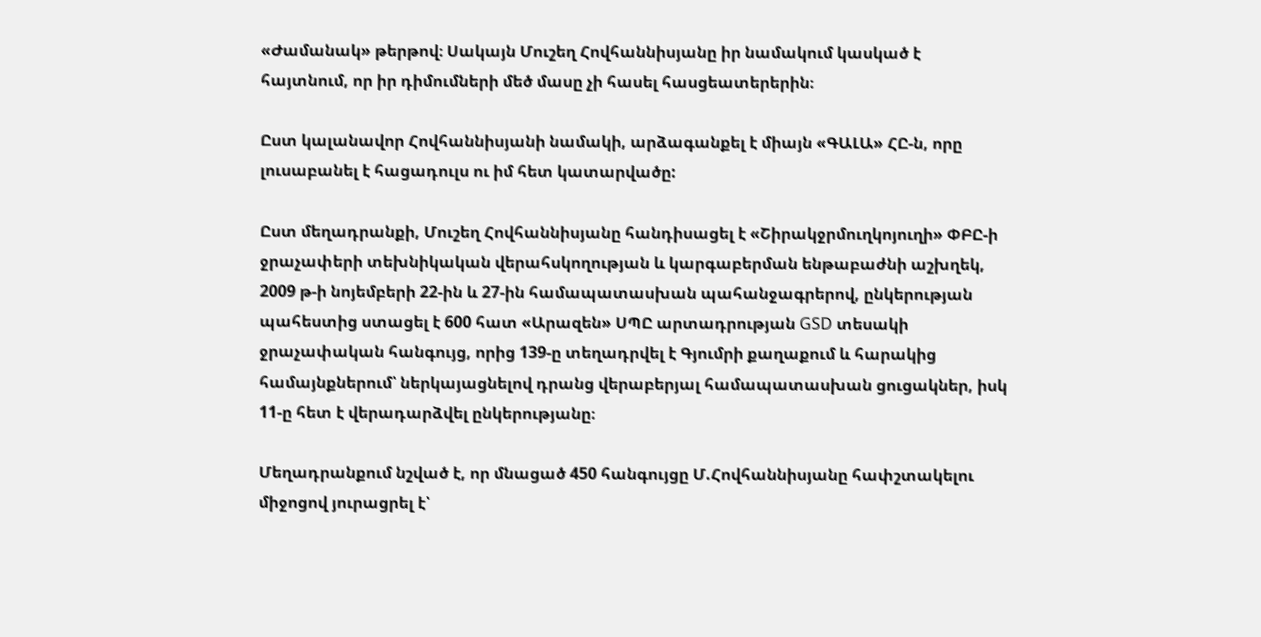«Ժամանակ» թերթով։ Սակայն Մուշեղ Հովհաննիսյանը իր նամակում կասկած է հայտնում, որ իր դիմումների մեծ մասը չի հասել հասցեատերերին։

Ըստ կալանավոր Հովհաննիսյանի նամակի, արձագանքել է միայն «ԳԱԼԱ» ՀԸ-ն, որը լուսաբանել է հացադուլս ու իմ հետ կատարվածը:

Ըստ մեղադրանքի, Մուշեղ Հովհաննիսյանը հանդիսացել է «Շիրակջրմուղկոյուղի» ՓԲԸ-ի ջրաչափերի տեխնիկական վերահսկողության և կարգաբերման ենթաբաժնի աշխղեկ, 2009 թ-ի նոյեմբերի 22-ին և 27-ին համապատասխան պահանջագրերով, ընկերության պահեստից ստացել է 600 հատ «Արազեն» ՍՊԸ արտադրության GSD տեսակի ջրաչափական հանգույց, որից 139-ը տեղադրվել է Գյումրի քաղաքում և հարակից համայնքներում՝ ներկայացնելով դրանց վերաբերյալ համապատասխան ցուցակներ, իսկ 11-ը հետ է վերադարձվել ընկերությանը։

Մեղադրանքում նշված է, որ մնացած 450 հանգույցը Մ.Հովհաննիսյանը հափշտակելու միջոցով յուրացրել է՝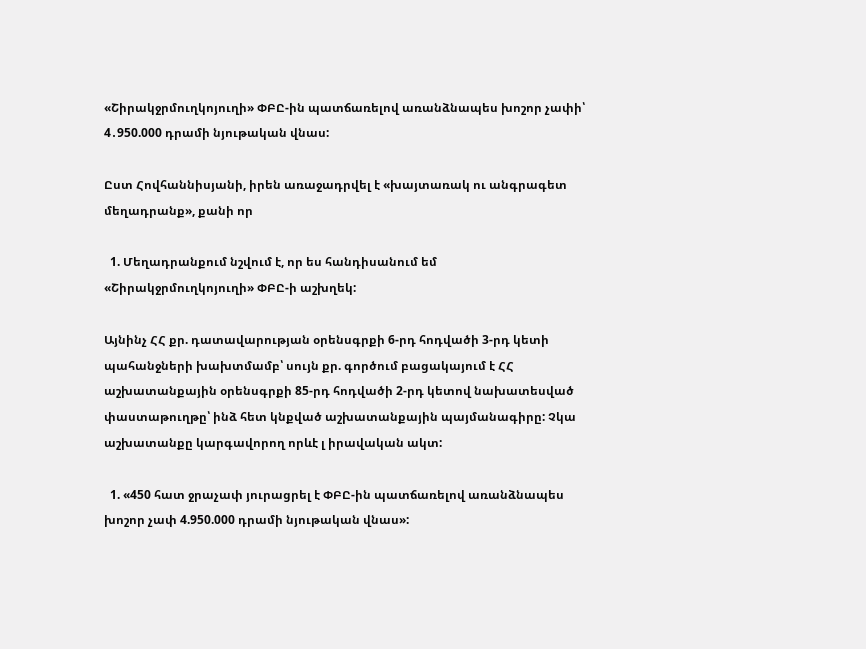«Շիրակջրմուղկոյուղի» ՓԲԸ-ին պատճառելով առանձնապես խոշոր չափի՝ 4․950.000 դրամի նյութական վնաս:

Ըստ Հովհաննիսյանի, իրեն առաջադրվել է «խայտառակ ու անգրագետ մեղադրանք», քանի որ

  1. Մեղադրանքում նշվում է, որ ես հանդիսանում եմ «Շիրակջրմուղկոյուղի» ՓԲԸ-ի աշխղեկ:

Այնինչ ՀՀ քր. դատավարության օրենսգրքի 6-րդ հոդվածի 3-րդ կետի պահանջների խախտմամբ՝ սույն քր. գործում բացակայում է ՀՀ աշխատանքային օրենսգրքի 85-րդ հոդվածի 2-րդ կետով նախատեսված փաստաթուղթը՝ ինձ հետ կնքված աշխատանքային պայմանագիրը: Չկա աշխատանքը կարգավորող որևէ լ իրավական ակտ:

  1. «450 հատ ջրաչափ յուրացրել է ՓԲԸ-ին պատճառելով առանձնապես խոշոր չափ 4.950.000 դրամի նյութական վնաս»: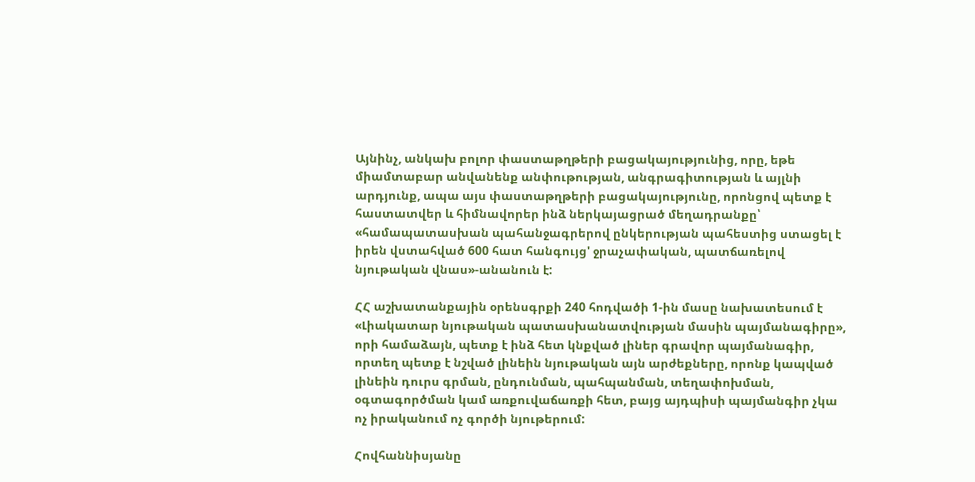Այնինչ, անկախ բոլոր փաստաթղթերի բացակայությունից, որը, եթե միամտաբար անվանենք անփութության, անգրագիտության և այլնի արդյունք, ապա այս փաստաթղթերի բացակայությունը, որոնցով պետք է հաստատվեր և հիմնավորեր ինձ ներկայացրած մեղադրանքը՝ «համապատասխան պահանջագրերով ընկերության պահեստից ստացել է իրեն վստահված 600 հատ հանգույց' ջրաչափական, պատճառելով նյութական վնաս»-անանուն է:

ՀՀ աշխատանքային օրենսգրքի 240 հոդվածի 1-ին մասը նախատեսում է «Լիակատար նյութական պատասխանատվության մասին պայմանագիրը», որի համաձայն, պետք է ինձ հետ կնքված լիներ գրավոր պայմանագիր, որտեղ պետք է նշված լինեին նյութական այն արժեքները, որոնք կապված լինեին դուրս գրման, ընդունման, պահպանման, տեղափոխման, օգտագործման կամ առքուվաճառքի հետ, բայց այդպիսի պայմանգիր չկա ոչ իրականում ոչ գործի նյութերում:

Հովհաննիսյանը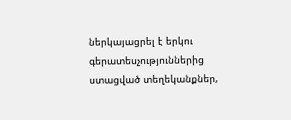ներկայացրել է երկու գերատեսչություններից ստացված տեղեկանքներ,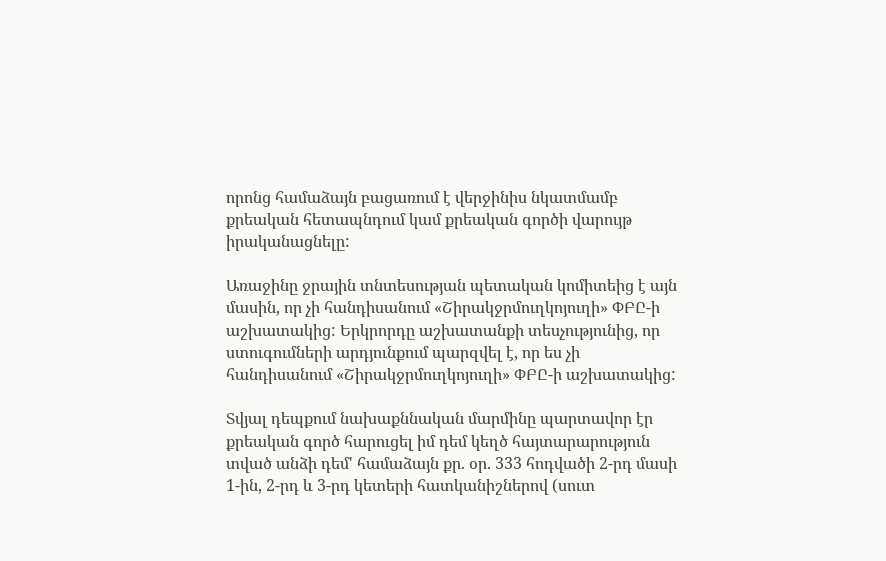որոնց համաձայն բացառում է վերջինիս նկատմամբ քրեական հետապնդում կամ քրեական գործի վարույթ իրականացնելը:

Առաջինը ջրային տնտեսության պետական կոմիտեից է այն մասին, որ չի հանդիսանում «Շիրակջրմուղկոյուղի» ՓԲԸ-ի աշխատակից: Երկրորդը աշխատանքի տեսչությունից, որ ստուգումների արդյունքում պարզվել է, որ ես չի հանդիսանում «Շիրակջրմուղկոյուղի» ՓԲԸ-ի աշխատակից:

Տվյալ դեպքում նախաքննական մարմինը պարտավոր էր քրեական գործ հարուցել իմ դեմ կեղծ հայտարարություն տված անձի դեմ' համաձայն քր. օր. 333 հոդվածի 2-րդ մասի 1-ին, 2-րդ և 3-րդ կետերի հատկանիշներով (սուտ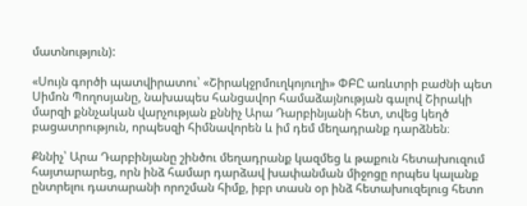մատնություն):

«Սույն գործի պատվիրատու՝ «Շիրակջրմուղկոյուղի» ՓԲԸ առևտրի բաժնի պետ Սիմոն Պողոսյանը, նախապես հանցավոր համաձայնության գալով Շիրակի մարզի քննչական վարչության քննիչ Արա Դարբինյանի հետ, տվեց կեղծ բացատրություն, որպեսզի հիմնավորեն և իմ դեմ մեղադրանք դարձնեն։

Քննիչ՝ Արա Դարբինյանը շինծու մեղադրանք կազմեց և թաքուն հետախուզում հայտարարեց, որն ինձ համար դարձավ խափանման միջոցը որպես կալանք ընտրելու դատարանի որոշման հիմք, իբր տասն օր ինձ հետախուզելուց հետո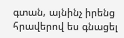գտան, այնինչ իրենց հրավերով ես գնացել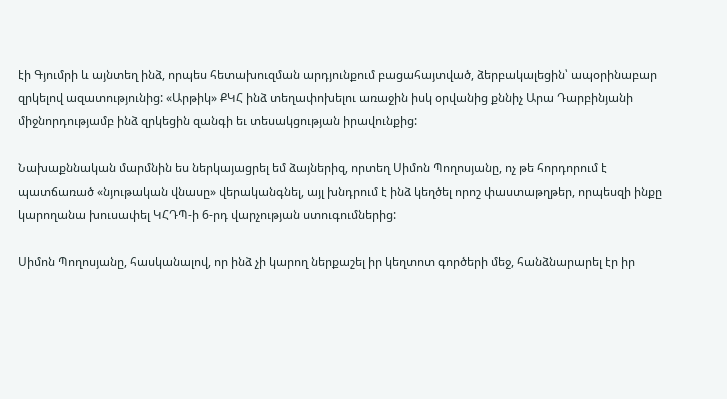էի Գյումրի և այնտեղ ինձ, որպես հետախուզման արդյունքում բացահայտված, ձերբակալեցին՝ ապօրինաբար զրկելով ազատությունից: «Արթիկ» ՔԿՀ ինձ տեղափոխելու առաջին իսկ օրվանից քննիչ Արա Դարբինյանի միջնորդությամբ ինձ զրկեցին զանգի եւ տեսակցության իրավունքից:

Նախաքննական մարմնին ես ներկայացրել եմ ձայներիզ, որտեղ Սիմոն Պողոսյանը, ոչ թե հորդորում է պատճառած «նյութական վնասը» վերականգնել, այլ խնդրում է ինձ կեղծել որոշ փաստաթղթեր, որպեսզի ինքը կարողանա խուսափել ԿՀԴՊ-ի 6-րդ վարչության ստուգումներից:

Սիմոն Պողոսյանը, հասկանալով, որ ինձ չի կարող ներքաշել իր կեղտոտ գործերի մեջ, հանձնարարել էր իր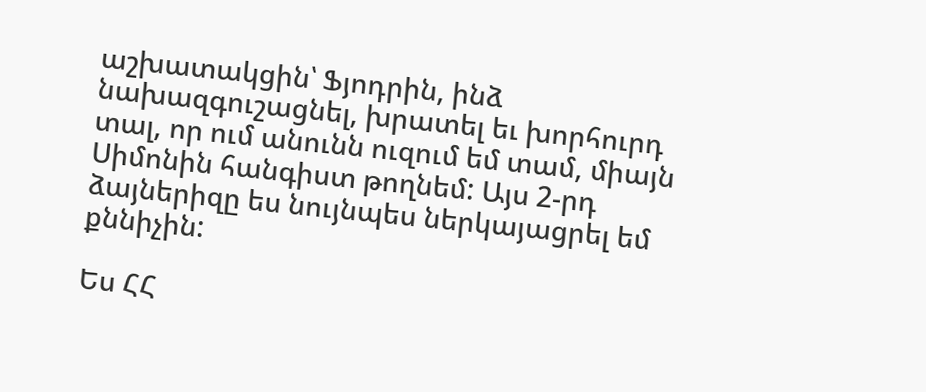աշխատակցին՝ Ֆյոդրին, ինձ նախազգուշացնել, խրատել եւ խորհուրդ տալ, որ ում անունն ուզում եմ տամ, միայն Սիմոնին հանգիստ թողնեմ: Այս 2-րդ ձայներիզը ես նույնպես ներկայացրել եմ քննիչին:

Ես ՀՀ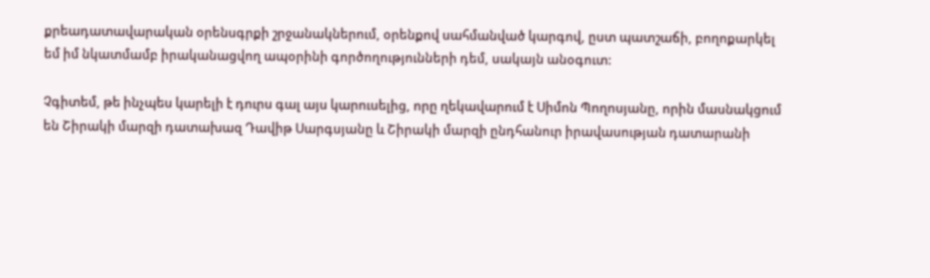քրեադատավարական օրենսգրքի շրջանակներում, օրենքով սահմանված կարգով, ըստ պատշաճի, բողոքարկել եմ իմ նկատմամբ իրականացվող ապօրինի գործողությունների դեմ, սակայն անօգուտ:

Չգիտեմ, թե ինչպես կարելի է դուրս գալ այս կարուսելից, որը ղեկավարում է Սիմոն Պողոսյանը, որին մասնակցում են Շիրակի մարզի դատախազ Դավիթ Սարգսյանը և Շիրակի մարզի ընդհանուր իրավասության դատարանի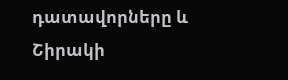դատավորները և Շիրակի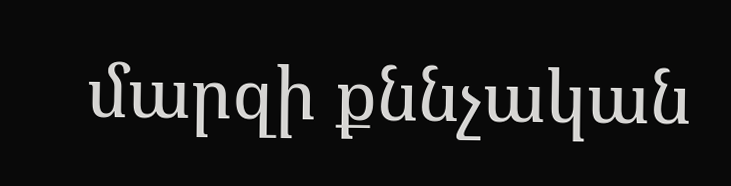մարզի քննչական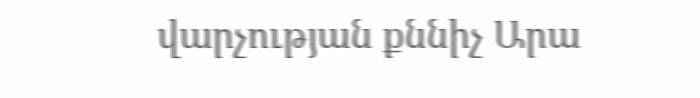վարչության քննիչ Արա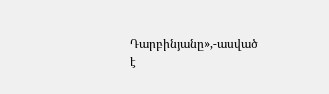Դարբինյանը»,-ասված է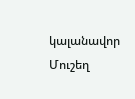կալանավոր Մուշեղ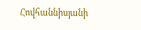Հովհաննիսյանի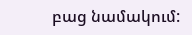բաց նամակում: